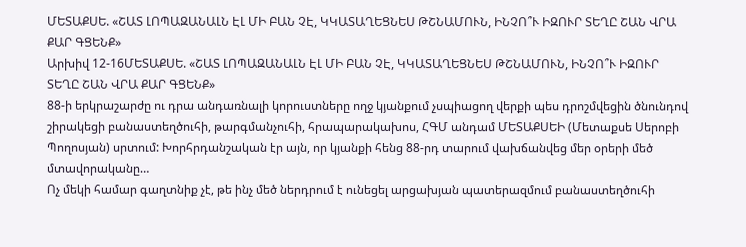ՄԵՏԱՔՍԵ. «ՇԱՏ ԼՈՊԱԶԱՆԱԼՆ ԷԼ ՄԻ ԲԱՆ ՉԷ, ԿԿԱՏԱՂԵՑՆԵՍ ԹՇՆԱՄՈՒՆ, ԻՆՉՈ՞Ւ ԻԶՈՒՐ ՏԵՂԸ ՇԱՆ ՎՐԱ ՔԱՐ ԳՑԵՆՔ»
Արխիվ 12-16ՄԵՏԱՔՍԵ. «ՇԱՏ ԼՈՊԱԶԱՆԱԼՆ ԷԼ ՄԻ ԲԱՆ ՉԷ, ԿԿԱՏԱՂԵՑՆԵՍ ԹՇՆԱՄՈՒՆ, ԻՆՉՈ՞Ւ ԻԶՈՒՐ ՏԵՂԸ ՇԱՆ ՎՐԱ ՔԱՐ ԳՑԵՆՔ»
88-ի երկրաշարժը ու դրա անդառնալի կորուստները ողջ կյանքում չսպիացող վերքի պես դրոշմվեցին ծնունդով շիրակեցի բանաստեղծուհի, թարգմանչուհի, հրապարակախոս, ՀԳՄ անդամ ՄԵՏԱՔՍԵԻ (Մետաքսե Սերոբի Պողոսյան) սրտում: Խորհրդանշական էր այն, որ կյանքի հենց 88-րդ տարում վախճանվեց մեր օրերի մեծ մտավորականը…
Ոչ մեկի համար գաղտնիք չէ, թե ինչ մեծ ներդրում է ունեցել արցախյան պատերազմում բանաստեղծուհի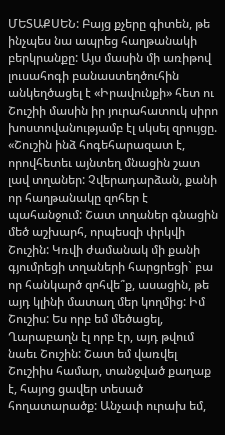ՄԵՏԱՔՍԵՆ: Բայց քչերը գիտեն, թե ինչպես նա ապրեց հաղթանակի բերկրանքը: Այս մասին մի առիթով լուսահոգի բանաստեղծուհին անկեղծացել է «Իրավունքի» հետ ու Շուշիի մասին իր յուրահատուկ սիրո խոստովանությամբ էլ սկսել զրույցը. «Շուշին ինձ հոգեհարազատ է, որովհետեւ այնտեղ մնացին շատ լավ տղաներ: Չվերադարձան, քանի որ հաղթանակը զոհեր է պահանջում: Շատ տղաներ գնացին մեծ աշխարհ, որպեսզի փրկվի Շուշին: Կռվի ժամանակ մի քանի գյումրեցի տղաների հարցրեցի` բա որ հանկարծ զոհվե՞ք, ասացին, թե այդ կլինի մատաղ մեր կողմից: Իմ Շուշիս: Ես որբ եմ մեծացել, Ղարաբաղն էլ որբ էր, այդ թվում նաեւ Շուշին: Շատ եմ վառվել Շուշիիս համար, տանջված քաղաք է, հայոց ցավեր տեսած հողատարածք: Անչափ ուրախ եմ,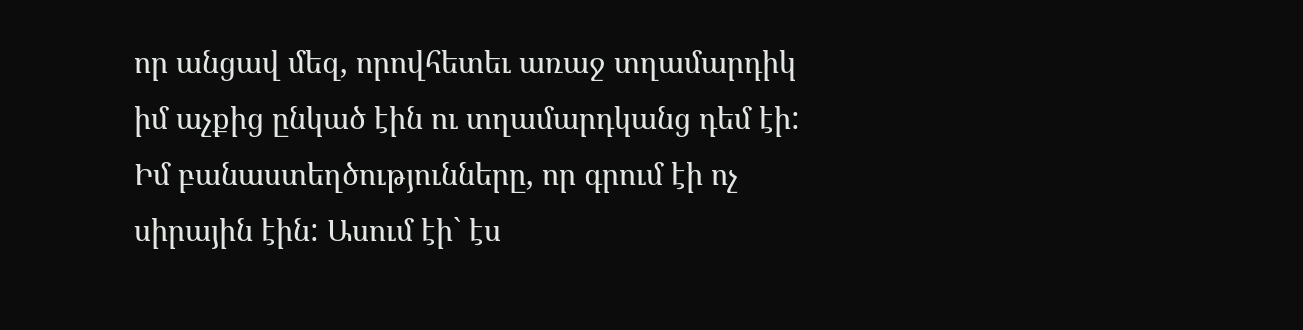որ անցավ մեզ, որովհետեւ առաջ տղամարդիկ իմ աչքից ընկած էին ու տղամարդկանց դեմ էի: Իմ բանաստեղծությունները, որ գրում էի ոչ սիրային էին: Ասում էի` էս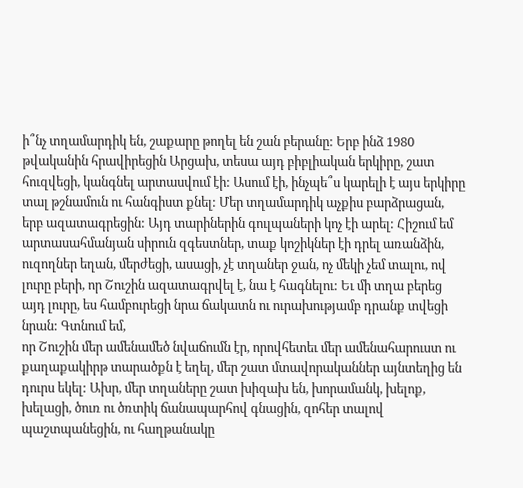ի՞նչ տղամարդիկ են, շաքարը թողել են շան բերանը: Երբ ինձ 1980 թվականին հրավիրեցին Արցախ, տեսա այդ բիբլիական երկիրը, շատ հուզվեցի, կանգնել արտասվում էի: Ասում էի, ինչպե՞ս կարելի է այս երկիրը տալ թշնամուն ու հանգիստ քնել: Մեր տղամարդիկ աչքիս բարձրացան, երբ ազատագրեցին: Այդ տարիներին գուլպաների կոչ էի արել: Հիշում եմ արտասահմանյան սիրուն զգեստներ, տաք կոշիկներ էի դրել առանձին, ուզողներ եղան, մերժեցի, ասացի, չէ տղաներ ջան, ոչ մեկի չեմ տալու, ով լուրը բերի, որ Շուշին ազատագրվել է, նա է հագնելու: Եւ մի տղա բերեց այդ լուրը, ես համբուրեցի նրա ճակատն ու ուրախությամբ դրանք տվեցի նրան: Գտնում եմ,
որ Շուշին մեր ամենամեծ նվաճումն էր, որովհետեւ մեր ամենահարուստ ու քաղաքակիրթ տարածքն է եղել, մեր շատ մտավորականներ այնտեղից են դուրս եկել: Ախր, մեր տղաները շատ խիզախ են, խորամանկ, խելոք, խելացի, ծուռ ու ծռտիկ ճանապարհով գնացին, զոհեր տալով պաշտպանեցին, ու հաղթանակը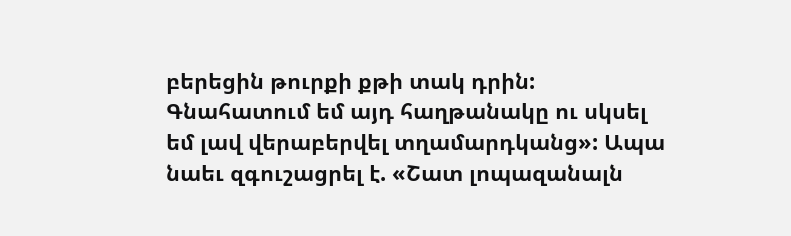բերեցին թուրքի քթի տակ դրին: Գնահատում եմ այդ հաղթանակը ու սկսել եմ լավ վերաբերվել տղամարդկանց»: Ապա նաեւ զգուշացրել է. «Շատ լոպազանալն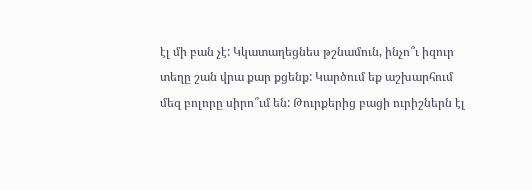էլ մի բան չէ: Կկատաղեցնես թշնամուն, ինչո՞ւ իզուր տեղը շան վրա քար քցենք: Կարծում եք աշխարհում մեզ բոլորը սիրո՞ւմ են: Թուրքերից բացի ուրիշներն էլ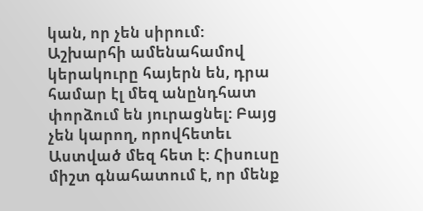կան, որ չեն սիրում: Աշխարհի ամենահամով կերակուրը հայերն են, դրա համար էլ մեզ անընդհատ փորձում են յուրացնել: Բայց չեն կարող, որովհետեւ Աստված մեզ հետ է: Հիսուսը միշտ գնահատում է, որ մենք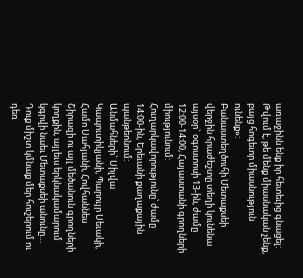առաջինն ենք իր հետեւից գնացել: Թվում է, թե մենք միասնական չենք, բայց հոգեւոր միասնություն ունենք»:
Բանաստեղծուհի Մետաքսեի վերջին հրաժեշտը տեղի կունենա այսօր` օգոստոսի 13-ին, ժամը 12:00-14:00, Հայաստանի գրողների միությունում: Հուղարկավորությունը՝ ժամը 14:00-ին, Երեւանի քաղաքային պանթեոնում:
Անմահների` Սիլվա Կապուտիկյանի, Պարույր Սեւակի, Համո Սահյանի, Հովհաննես Շիրազի ու այլ մեծանուն գրողների կողքին, այլեւս երկնակամարում կգրվի նաեւ Մետաքսեի անունը…
Դուք միշտ կմնաք մեր հուշերում ու դեռ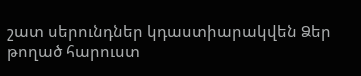շատ սերունդներ կդաստիարակվեն Ձեր թողած հարուստ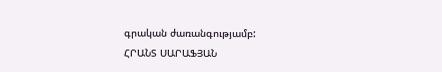գրական ժառանգությամբ:
ՀՐԱՆՏ ՍԱՐԱՖՅԱՆ